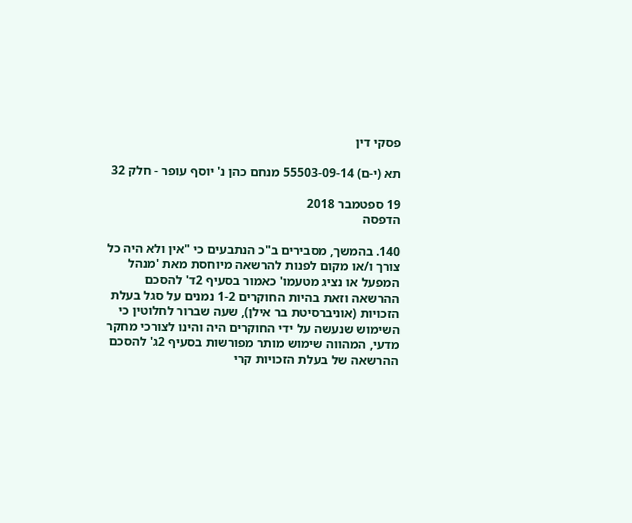פסקי דין

תא (י-ם) 55503-09-14 מנחם כהן נ' יוסף עופר - חלק 32

19 ספטמבר 2018
הדפסה

140. בהמשך, מסבירים ב"כ הנתבעים כי "אין ולא היה כל צורך ו/או מקום לפנות להרשאה מיוחסת מאת 'מנהל המפעל או נציג מטעמו' כאמור בסעיף 2ד' להסכם ההרשאה וזאת בהיות החוקרים 1-2 נמנים על סגל בעלת הזכויות (אוניברסיטת בר אילן), שעה שברור לחלוטין כי השימוש שנעשה על ידי החוקרים היה והינו לצורכי מחקר מדעי, המהווה שימוש מותר מפורשות בסעיף 2ג' להסכם ההרשאה של בעלת הזכויות קרי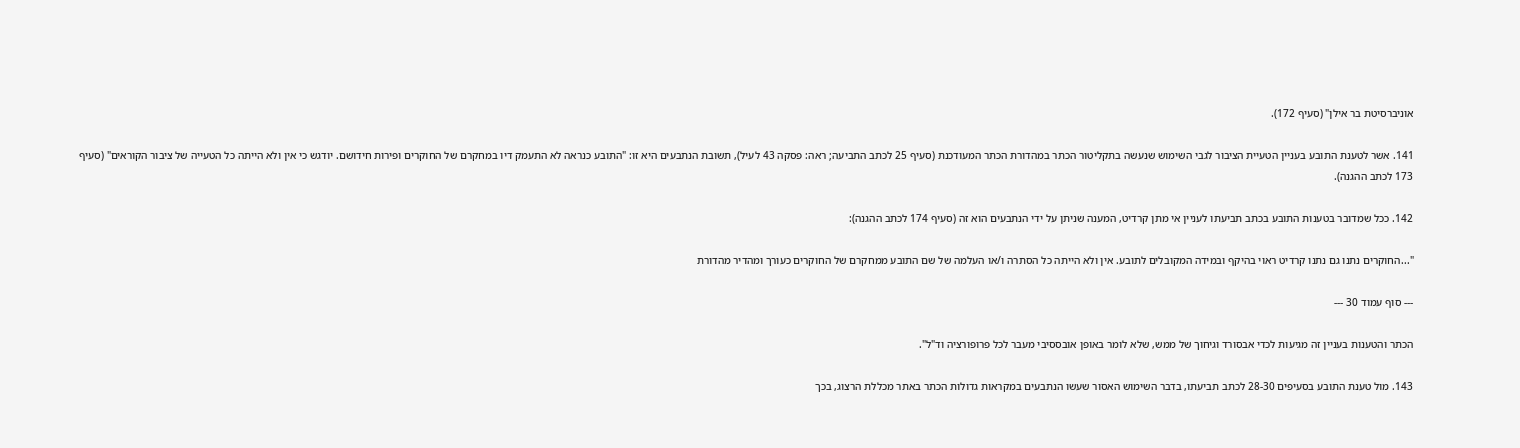אוניברסיטת בר אילן" (סעיף 172).

141. אשר לטענת התובע בעניין הטעיית הציבור לגבי השימוש שנעשה בתקליטור הכתר במהדורת הכתר המעודכנת (סעיף 25 לכתב התביעה; ראה: פסקה 43 לעיל), תשובת הנתבעים היא זו: "התובע כנראה לא התעמק דיו במחקרם של החוקרים ופירות חידושם. יודגש כי אין ולא הייתה כל הטעייה של ציבור הקוראים" (סעיף 173 לכתב ההגנה).

142. ככל שמדובר בטענות התובע בכתב תביעתו לעניין אי מתן קרדיט, המענה שניתן על ידי הנתבעים הוא זה (סעיף 174 לכתב ההגנה):

"...החוקרים נתנו גם נתנו קרדיט ראוי בהיקף ובמידה המקובלים לתובע. אין ולא הייתה כל הסתרה ו/או העלמה של שם התובע ממחקרם של החוקרים כעורך ומהדיר מהדורת

--- סוף עמוד 30 ---

הכתר והטענות בעניין זה מגיעות לכדי אבסורד וגיחוך של ממש, שלא לומר באופן אובססיבי מעבר לכל פרופורציה וד"ל".

143. מול טענת התובע בסעיפים 28-30 לכתב תביעתו, בדבר השימוש האסור שעשו הנתבעים במקראות גדולות הכתר באתר מכללת הרצוג, בכך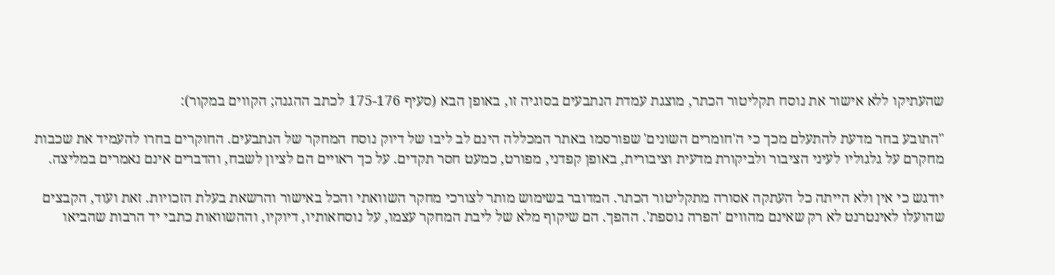שהעתיקו ללא אישור את נוסח תקליטור הכתר, מוצגת עמדת הנתבעים בסוגיה זו, באופן הבא (סעיף 175-176 לכתב ההגנה; הקווים במקור):

"התובע בחר מדעת להתעלם מכך כי ה'חומרים השונים' שפורסמו באתר המכללה הינם לב ליבו של דיוק נוסח המחקר של הנתבעים. החוקרים בחרו להעמיד את שכבות מחקרם על גלגוליו לעיני הציבור ולביקורת מדעית וציבורית, באופן קפדני, מפורט, כמעט חסר תקדים. על כך ראויים הם לציון לשבח, והדברים אינם נאמרים במליצה.

יודגש כי אין ולא הייתה כל העתקה אסורה מתקליטור הכתר. המדובר בשימוש מותר לצורכי מחקר השוואתי והכל באישור והרשאת בעלת הזכויות. זאת ועוד, הקבצים שהועלו לאינטרנט לא רק שאינם מהווים 'הפרה נוספת'. ההפך. הם שיקוף מלא של ליבת המחקר עצמו, על נוסחאותיו, דיוקיו, וההשוואות כתבי יד הרבות שהביאו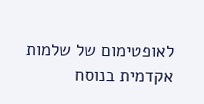לאופטימום של שלמות אקדמית בנוסח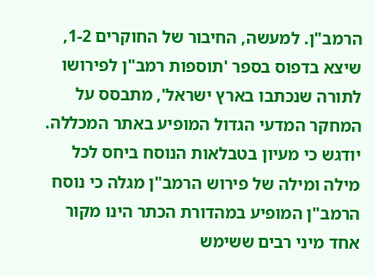הרמב"ן. למעשה, החיבור של החוקרים 1-2, שיצא בדפוס בספר 'תוספות רמב"ן לפירושו לתורה שנכתבו בארץ ישראל', מתבסס על המחקר המדעי הגדול המופיע באתר המכללה. יודגש כי מעיון בטבלאות הנוסח ביחס לכל מילה ומילה של פירוש הרמב"ן מגלה כי נוסח הרמב"ן המופיע במהדורת הכתר הינו מקור אחד מיני רבים ששימש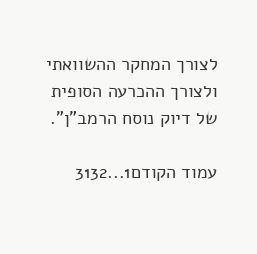לצורך המחקר ההשוואתי ולצורך ההכרעה הסופית של דיוק נוסח הרמב"ן".

עמוד הקודם1...3132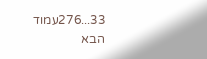33...276עמוד הבא